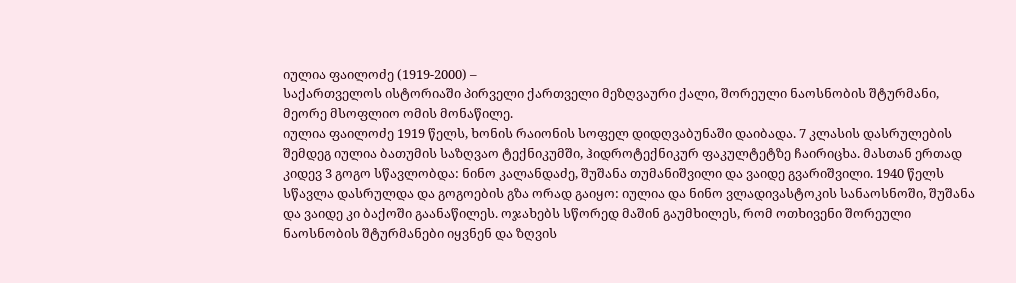იულია ფაილოძე (1919-2000) –
საქართველოს ისტორიაში პირველი ქართველი მეზღვაური ქალი, შორეული ნაოსნობის შტურმანი, მეორე მსოფლიო ომის მონაწილე.
იულია ფაილოძე 1919 წელს, ხონის რაიონის სოფელ დიდღვაბუნაში დაიბადა. 7 კლასის დასრულების შემდეგ იულია ბათუმის საზღვაო ტექნიკუმში, ჰიდროტექნიკურ ფაკულტეტზე ჩაირიცხა. მასთან ერთად კიდევ 3 გოგო სწავლობდა: ნინო კალანდაძე, შუშანა თუმანიშვილი და ვაიდე გვარიშვილი. 1940 წელს სწავლა დასრულდა და გოგოების გზა ორად გაიყო: იულია და ნინო ვლადივასტოკის სანაოსნოში, შუშანა და ვაიდე კი ბაქოში გაანაწილეს. ოჯახებს სწორედ მაშინ გაუმხილეს, რომ ოთხივენი შორეული ნაოსნობის შტურმანები იყვნენ და ზღვის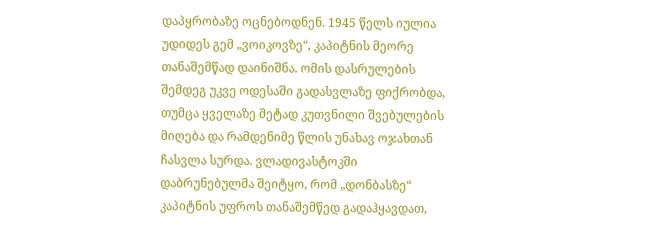დაპყრობაზე ოცნებოდნენ. 1945 წელს იულია უდიდეს გემ „ვოიკოვზე“, კაპიტნის მეორე თანაშემწად დაინიშნა. ომის დასრულების შემდეგ უკვე ოდესაში გადასვლაზე ფიქრობდა, თუმცა ყველაზე მეტად კუთვნილი შვებულების მიღება და რამდენიმე წლის უნახავ ოჯახთან ჩასვლა სურდა. ვლადივასტოკში დაბრუნებულმა შეიტყო, რომ „დონბასზე“ კაპიტნის უფროს თანაშემწედ გადაჰყავდათ,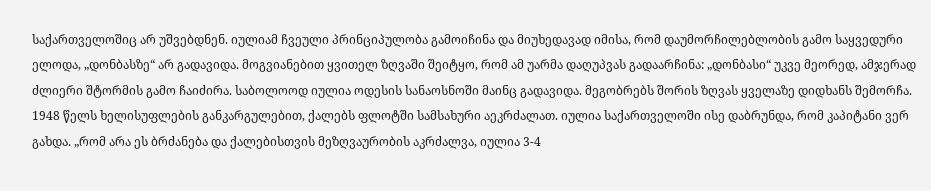საქართველოშიც არ უშვებდნენ. იულიამ ჩვეული პრინციპულობა გამოიჩინა და მიუხედავად იმისა, რომ დაუმორჩილებლობის გამო საყვედური ელოდა, „დონბასზე“ არ გადავიდა. მოგვიანებით ყვითელ ზღვაში შეიტყო, რომ ამ უარმა დაღუპვას გადაარჩინა: „დონბასი“ უკვე მეორედ, ამჯერად ძლიერი შტორმის გამო ჩაიძირა. საბოლოოდ იულია ოდესის სანაოსნოში მაინც გადავიდა. მეგობრებს შორის ზღვას ყველაზე დიდხანს შემორჩა. 1948 წელს ხელისუფლების განკარგულებით, ქალებს ფლოტში სამსახური აეკრძალათ. იულია საქართველოში ისე დაბრუნდა, რომ კაპიტანი ვერ გახდა. „რომ არა ეს ბრძანება და ქალებისთვის მეზღვაურობის აკრძალვა, იულია 3-4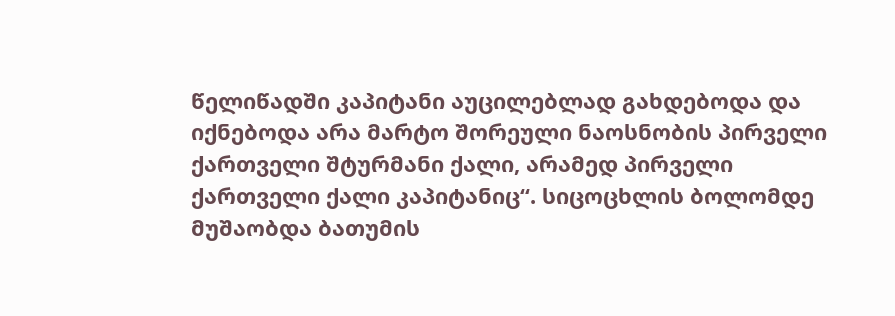წელიწადში კაპიტანი აუცილებლად გახდებოდა და იქნებოდა არა მარტო შორეული ნაოსნობის პირველი ქართველი შტურმანი ქალი, არამედ პირველი ქართველი ქალი კაპიტანიც“. სიცოცხლის ბოლომდე მუშაობდა ბათუმის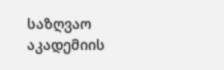საზღვაო აკადემიის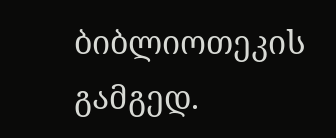ბიბლიოთეკის გამგედ.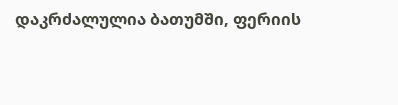დაკრძალულია ბათუმში, ფერიის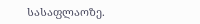სასაფლაოზე.